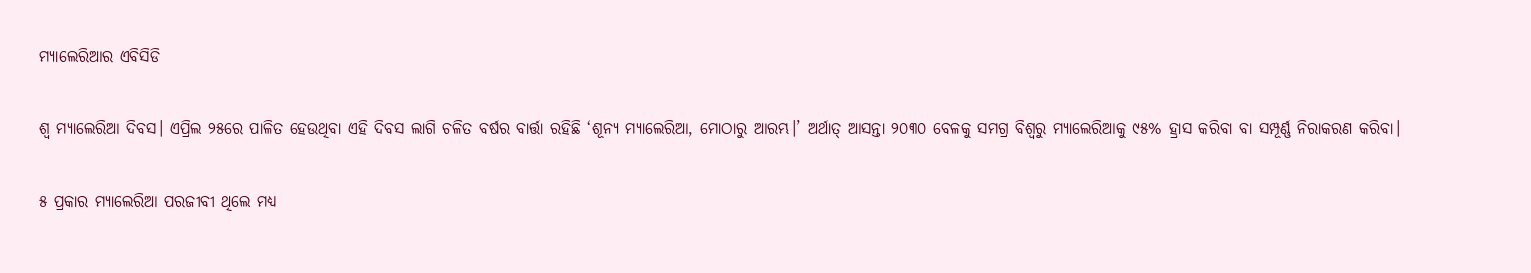ମ୍ୟାଲେରିଆର ଏବିସିଡି

ଶ୍ୱ ମ୍ୟାଲେରିଆ ଦିବସ। ଏପ୍ରିଲ ୨୫ରେ ପାଳିତ ହେଉଥିବା ଏହି ଦିବସ ଲାଗି ଚଳିତ ବର୍ଷର ବାର୍ତ୍ତା ରହିଛି ‘ଶୂନ୍ୟ ମ୍ୟାଲେରିଆ, ମୋଠାରୁ ଆରମ୍ଭ।’ ଅର୍ଥାତ୍‌ ଆସନ୍ତା ୨୦୩୦ ବେଳକୁ ସମଗ୍ର ବିଶ୍ୱରୁ ମ୍ୟାଲେରିଆକୁ ୯୫% ହ୍ରାସ କରିବା ବା ସମ୍ପୂର୍ଣ୍ଣ ନିରାକରଣ କରିବା।

୫ ପ୍ରକାର ମ୍ୟାଲେରିଆ ପରଜୀବୀ ଥିଲେ ମଧ୍ୟ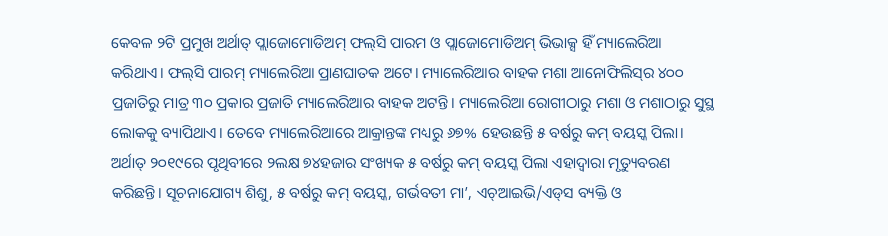କେବଳ ୨ଟି ପ୍ରମୁଖ ଅର୍ଥାତ୍‌ ପ୍ଲାଜୋମୋଡିଅମ୍‌ ଫଲ୍‌ସି ପାରମ ଓ ପ୍ଲାଜୋମୋଡିଅମ୍‌ ଭିଭାକ୍ସ ହିଁ ମ୍ୟାଲେରିଆ କରିଥାଏ। ଫଲ୍‌ସି ପାରମ୍‌ ମ୍ୟାଲେରିଆ ପ୍ରାଣଘାତକ ଅଟେ। ମ୍ୟାଲେରିଆର ବାହକ ମଶା ଆନୋଫିଲିସ୍‌ର ୪୦୦ ପ୍ରଜାତିରୁ ମାତ୍ର ୩୦ ପ୍ରକାର ପ୍ରଜାତି ମ୍ୟାଲେରିଆର ବାହକ ଅଟନ୍ତି। ମ୍ୟାଲେରିଆ ରୋଗୀଠାରୁ ମଶା ଓ ମଶାଠାରୁ ସୁସ୍ଥ ଲୋକକୁ ବ୍ୟାପିଥାଏ। ତେବେ ମ୍ୟାଲେରିଆରେ ଆକ୍ରାନ୍ତଙ୍କ ମଧ୍ୟରୁ ୬୭% ହେଉଛନ୍ତି ୫ ବର୍ଷରୁ କମ୍‌ ବୟସ୍କ ପିଲା। ଅର୍ଥାତ୍‌ ୨୦୧୯ରେ ପୃଥିବୀରେ ୨ଲକ୍ଷ ୭୪ହଜାର ସଂଖ୍ୟକ ୫ ବର୍ଷରୁ କମ୍‌ ବୟସ୍କ ପିଲା ଏହାଦ୍ୱାରା ମୃତ୍ୟୁବରଣ କରିଛନ୍ତି। ସୂଚନାଯୋଗ୍ୟ ଶିଶୁ, ୫ ବର୍ଷରୁ କମ୍‌ ବୟସ୍କ, ଗର୍ଭବତୀ ମା’, ଏଚ୍‌ଆଇଭି/ଏଡ୍‌ସ ବ୍ୟକ୍ତି ଓ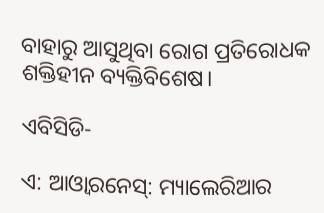ବାହାରୁ ଆସୁଥିବା ରୋଗ ପ୍ରତିରୋଧକ ଶକ୍ତିହୀନ ବ୍ୟକ୍ତିବିଶେଷ।

ଏବିସିଡି-

ଏ: ଆଓ୍ବାରନେସ୍‌: ମ୍ୟାଲେରିଆର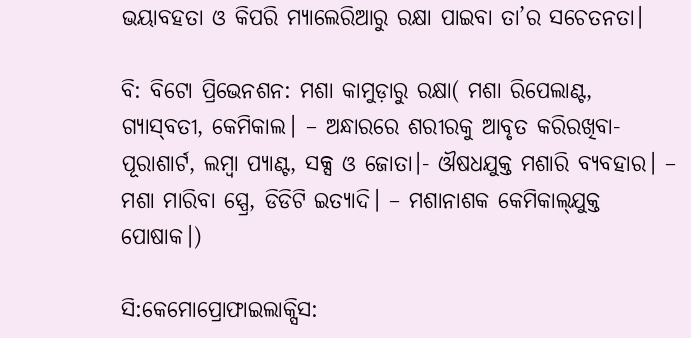ଭୟାବହତା ଓ କିପରି ମ୍ୟାଲେରିଆରୁ ରକ୍ଷା ପାଇବା ତା’ର ସଚେତନତା।

ବି: ବିଟୋ ପ୍ରିଭେନଶନ: ମଶା କାମୁଡ଼ାରୁ ରକ୍ଷା( ମଶା ରିପେଲାଣ୍ଟ, ଗ୍ୟାସ୍‌ବତୀ, କେମିକାଲ। – ଅନ୍ଧାରରେ ଶରୀରକୁ ଆବୃତ କରିରଖିବା- ପୂରାଶାର୍ଟ, ଲମ୍ବା ପ୍ୟାଣ୍ଟ, ସକ୍ସ ଓ ଜୋତା।- ଔଷଧଯୁକ୍ତ ମଶାରି ବ୍ୟବହାର। – ମଶା ମାରିବା ସ୍ପ୍ରେ, ଡିଡିଟି ଇତ୍ୟାଦି। – ମଶାନାଶକ କେମିକାଲ୍‌ଯୁକ୍ତ ପୋଷାକ।)

ସି:କେମୋପ୍ରୋଫାଇଲାକ୍ସିସ: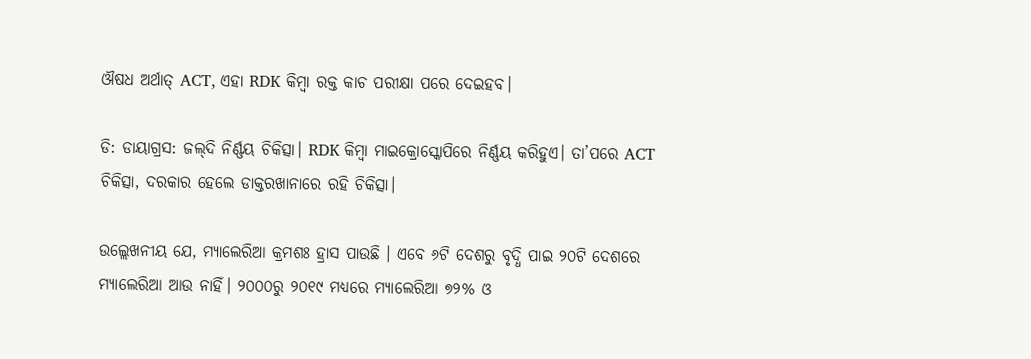ଔଷଧ ଅର୍ଥାତ୍‌ ACT, ଏହା RDK କିମ୍ବା ରକ୍ତ କାଚ ପରୀକ୍ଷା ପରେ ଦେଇହବ।

ଡି: ଡାୟାଗ୍ରସ: ଜଲ୍‌ଦି ନିର୍ଣ୍ଣୟ ଚିକିତ୍ସା। RDK କିମ୍ବା ମାଇକ୍ରୋସ୍କୋପିରେ ନିର୍ଣ୍ଣୟ କରିହୁଏ। ତା’ପରେ ACT ଚିକିତ୍ସା, ଦରକାର ହେଲେ ଡାକ୍ତରଖାନାରେ ରହି ଚିକିତ୍ସା।

ଉଲ୍ଲେଖନୀୟ ଯେ, ମ୍ୟାଲେରିଆ କ୍ରମଶଃ ହ୍ରାସ ପାଉଛି । ଏବେ ୬ଟି ଦେଶରୁ ବୃଦ୍ଧି ପାଇ ୨୦ଟି ଦେଶରେ ମ୍ୟାଲେରିଆ ଆଉ ନାହିଁ। ୨୦୦୦ରୁ ୨୦୧୯ ମଧ୍ୟରେ ମ୍ୟାଲେରିଆ ୭୨% ଓ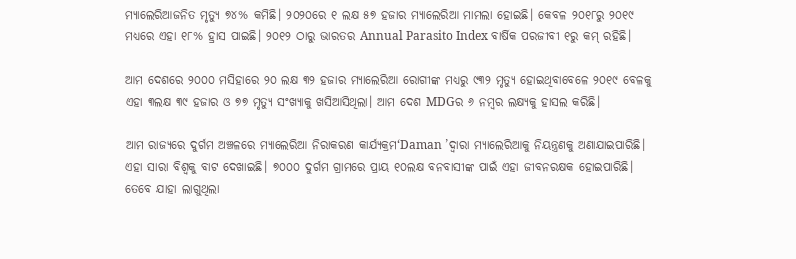ମ୍ୟାଲେରିଆଜନିତ ମୃତ୍ୟୁ ୭୪% କମିଛି। ୨୦୨୦ରେ ୧ ଲକ୍ଷ ୫୭ ହଜାର ମ୍ୟାଲେରିଆ ମାମଲା ହୋଇଛି। କେବଳ ୨୦୧୮ରୁ ୨୦୧୯ ମଧ୍ୟରେ ଏହା ୧୮% ହ୍ରାସ ପାଇଛି। ୨୦୧୨ ଠାରୁ ଭାରତର Annual Parasito Index ବାର୍ଷିକ ପରଜୀବୀ ୧ରୁ କମ୍‌ ରହିଛି।

ଆମ ଦେଶରେ ୨୦୦୦ ମସିହାରେ ୨୦ ଲକ୍ଷ ୩୨ ହଜାର ମ୍ୟାଲେରିଆ ରୋଗୀଙ୍କ ମଧ୍ୟରୁ ୯୩୨ ମୃତ୍ୟୁ ହୋଇଥିବାବେଳେ ୨୦୧୯ ବେଳକୁ ଏହା ୩ଲକ୍ଷ ୩୯ ହଜାର ଓ ୭୭ ମୃତ୍ୟୁ ସଂଖ୍ୟାକୁ ଖସିଆସିଥିଲା। ଆମ ଦେଶ MDGର ୬ ନମ୍ବର ଲକ୍ଷ୍ୟକୁ ହାସଲ କରିଛି।

ଆମ ରାଜ୍ୟରେ ଦୁର୍ଗମ ଅଞ୍ଚଳରେ ମ୍ୟାଲେରିଆ ନିରାକରଣ କାର୍ଯ୍ୟକ୍ରମ‘Daman ’ଦ୍ୱାରା ମ୍ୟାଲେରିଆକୁ ନିୟନ୍ତ୍ରଣକୁ ଅଣାଯାଇପାରିଛି। ଏହା ସାରା ବିଶ୍ୱକୁ ବାଟ ଦେଖାଇଛି। ୭୦୦୦ ଦୁର୍ଗମ ଗ୍ରାମରେ ପ୍ରାୟ ୧୦ଲକ୍ଷ ବନବାସୀଙ୍କ ପାଇଁ ଏହା ଜୀବନରକ୍ଷକ ହୋଇପାରିଛି। ତେବେ ଯାହା ଲାଗୁଥିଲା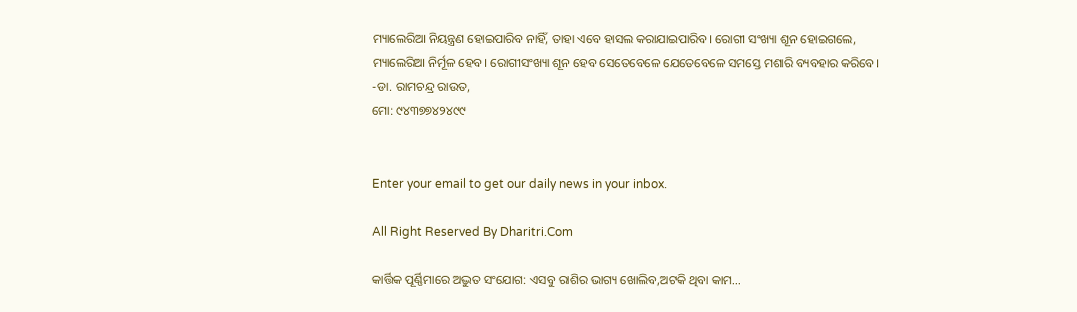ମ୍ୟାଲେରିଆ ନିୟନ୍ତ୍ରଣ ହୋଇପାରିବ ନାହିଁ, ତାହା ଏବେ ହାସଲ କରାଯାଇପାରିବ। ରୋଗୀ ସଂଖ୍ୟା ଶୂନ ହୋଇଗଲେ, ମ୍ୟାଲେରିଆ ନିର୍ମୂଳ ହେବ। ରୋଗୀସଂଖ୍ୟା ଶୂନ ହେବ ସେତେବେଳେ ଯେତେବେଳେ ସମସ୍ତେ ମଶାରି ବ୍ୟବହାର କରିବେ।
-ଡା. ରାମଚନ୍ଦ୍ର ରାଉତ,
ମୋ: ୯୪୩୭୭୪୨୪୯୯


Enter your email to get our daily news in your inbox.

All Right Reserved By Dharitri.Com

କାର୍ତ୍ତିକ ପୂର୍ଣ୍ଣିମାରେ ଅଦ୍ଭୁତ ସଂଯୋଗ: ଏସବୁ ରାଶିର ଭାଗ୍ୟ ଖୋଲିବ,ଅଟକି ଥିବା କାମ…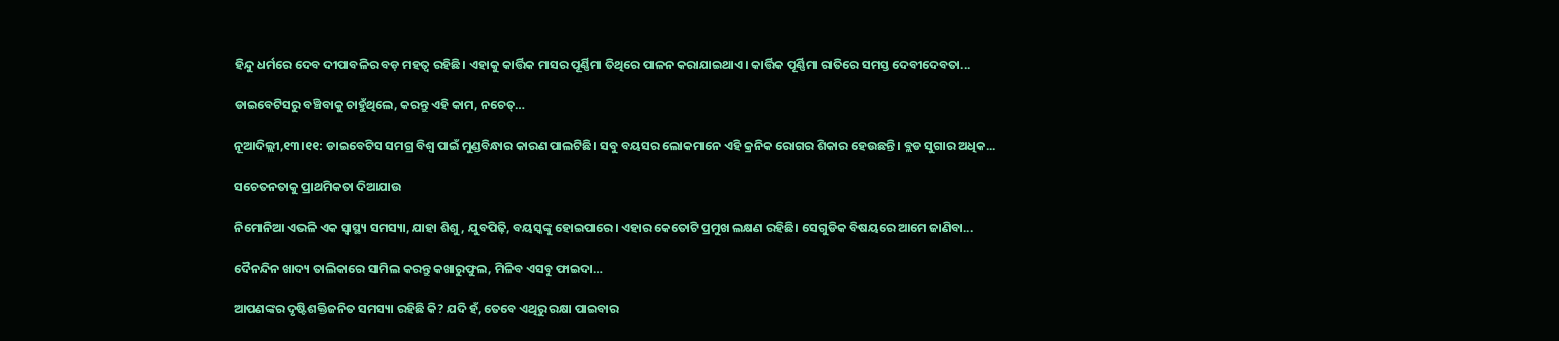ହିନ୍ଦୁ ଧର୍ମରେ ଦେବ ଦୀପାବଳିର ବଡ଼ ମହତ୍ୱ ରହିଛି। ଏହାକୁ କାର୍ତ୍ତିକ ମାସର ପୂର୍ଣ୍ଣିମା ତିଥିରେ ପାଳନ କରାଯାଇଥାଏ। କାର୍ତ୍ତିକ ପୂର୍ଣ୍ଣିମା ରାତିରେ ସମସ୍ତ ଦେବୀଦେବତା...

ଡାଇବେଟିସରୁ ବଞ୍ଚିବାକୁ ଚାହୁଁଥିଲେ, କରନ୍ତୁ ଏହି କାମ, ନଚେତ୍‌…

ନୂଆଦିଲ୍ଲୀ,୧୩।୧୧: ଡାଇବେଟିସ ସମଗ୍ର ବିଶ୍ୱ ପାଇଁ ମୁଣ୍ଡବିନ୍ଧାର କାରଣ ପାଲଟିଛି। ସବୁ ବୟସର ଲୋକମାନେ ଏହି କ୍ରନିକ ରୋଗର ଶିକାର ହେଉଛନ୍ତି। ବ୍ଲଡ ସୁଗାର ଅଧିକ...

ସଚେତନତାକୁ ପ୍ରାଥମିକତା ଦିଆଯାଉ

ନିମୋନିଆ ଏଭଳି ଏକ ସ୍ବାସ୍ଥ୍ୟ ସମସ୍ୟା, ଯାହା ଶିଶୁ, ଯୁବପିଢ଼ି, ବୟସ୍କଙ୍କୁ ହୋଇପାରେ। ଏହାର କେତୋଟି ପ୍ରମୁଖ ଲକ୍ଷଣ ରହିଛି। ସେଗୁଡିକ ବିଷୟରେ ଆମେ ଜାଣିବା...

ଦୈନନ୍ଦିନ ଖାଦ୍ୟ ତାଲିକାରେ ସାମିଲ କରନ୍ତୁ କଖାରୁଫୁଲ, ମିଳିବ ଏସବୁ ଫାଇଦା…

ଆପଣଙ୍କର ଦୃଷ୍ଟିଶକ୍ତିଜନିତ ସମସ୍ୟା ରହିଛି କି? ଯଦି ହଁ, ତେବେ ଏଥିରୁ ରକ୍ଷା ପାଇବାର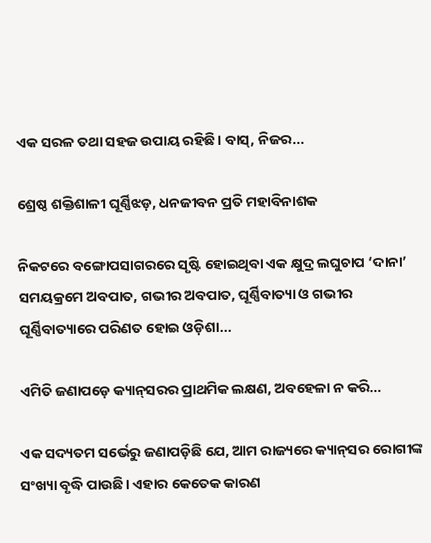ଏକ ସରଳ ତଥା ସହଜ ଉପାୟ ରହିଛି। ବାସ୍‌, ନିଜର...

ଶ୍ରେଷ୍ଠ ଶକ୍ତିଶାଳୀ ଘୂର୍ଣ୍ଣିଝଡ଼, ଧନଜୀବନ ପ୍ରତି ମହାବିନାଶକ

ନିକଟରେ ବଙ୍ଗୋପସାଗରରେ ସୃଷ୍ଟି ହୋଇଥିବା ଏକ କ୍ଷୁଦ୍ର ଲଘୁଚାପ ‘ଦାନା’ ସମୟକ୍ରମେ ଅବପାତ, ଗଭୀର ଅବପାତ, ଘୂର୍ଣ୍ଣିବାତ୍ୟା ଓ ଗଭୀର ଘୂର୍ଣ୍ଣିବାତ୍ୟାରେ ପରିଣତ ହୋଇ ଓଡ଼ିଶା...

ଏମିତି ଜଣାପଡ଼େ କ୍ୟାନ୍‌ସରର ପ୍ରାଥମିକ ଲକ୍ଷଣ, ଅବହେଳା ନ କରି…

ଏକ ସଦ୍ୟତମ ସର୍ଭେରୁ ଜଣାପଡ଼ିଛି ଯେ, ଆମ ରାଜ୍ୟରେ କ୍ୟାନ୍‌ସର ରୋଗୀଙ୍କ ସଂଖ୍ୟା ବୃଦ୍ଧି ପାଉଛି। ଏହାର କେତେକ କାରଣ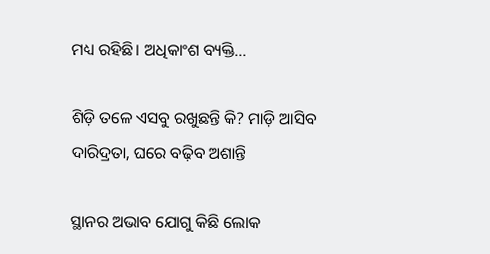ମଧ୍ୟ ରହିଛି। ଅଧିକାଂଶ ବ୍ୟକ୍ତି...

ଶିଡ଼ି ତଳେ ଏସବୁ ରଖୁଛନ୍ତି କି? ମାଡ଼ି ଆସିବ ଦାରିଦ୍ରତା, ଘରେ ବଢ଼ିବ ଅଶାନ୍ତି

ସ୍ଥାନର ଅଭାବ ଯୋଗୁ କିଛି ଲୋକ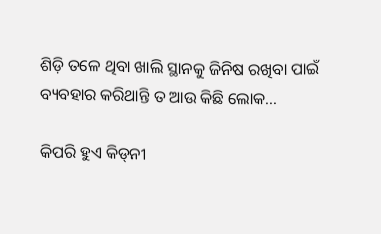ଶିଡ଼ି ତଳେ ଥିବା ଖାଲି ସ୍ଥାନକୁ ଜିନିଷ ରଖିବା ପାଇଁ ବ୍ୟବହାର କରିଥାନ୍ତି ତ ଆଉ କିଛି ଲୋକ...

କିପରି ହୁଏ କିଡ୍‌ନୀ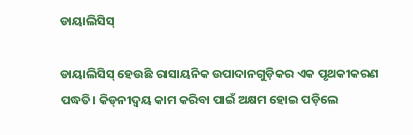ଡାୟାଲିସିସ୍‌

ଡାୟାଲିସିସ୍‌ ହେଉଛି ରାସାୟନିକ ଉପାଦାନଗୁଡ଼ିକର ଏକ ପୃଥକୀକରଣ ପଦ୍ଧତି। କିଡ୍‌ନୀଦ୍ୱୟ କାମ କରିବା ପାଇଁ ଅକ୍ଷମ ହୋଇ ପଡ଼ିଲେ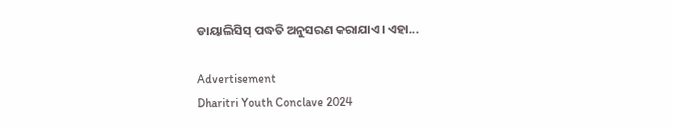ଡାୟାଲିସିସ୍‌ ପଦ୍ଧତି ଅନୁସରଣ କରାଯାଏ। ଏହା...

Advertisement
Dharitri Youth Conclave 2024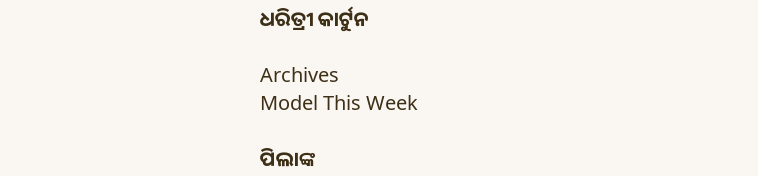ଧରିତ୍ରୀ କାର୍ଟୁନ

Archives
Model This Week

ପିଲାଙ୍କ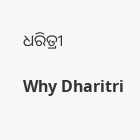ଧରିତ୍ରୀ

Why Dharitri